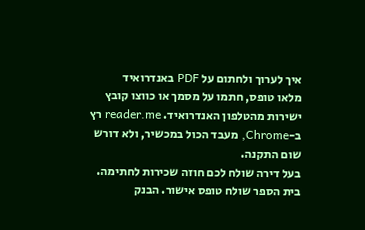איך לערוך ולחתום על PDF באנדרואיד
מלאו טופס, חתמו על מסמך או כווצו קובץ ישירות מהטלפון האנדרואיד. reader.me רץ ב-Chrome, מעבד הכול במכשיר, ולא דורש שום התקנה.
בעל דירה שולח לכם חוזה שכירות לחתימה. בית הספר שולח טופס אישור. הבנק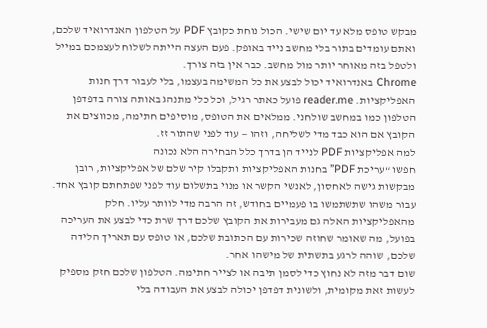מבקש טופס מלא עד יום שישי. הכול נוחת כקובץ PDF על הטלפון האנדרואיד שלכם, ואתם עומדים בתור בלי מחשב נייד באופק. פעם העצה הייתה לשלוח לעצמכם במייל ולטפל בזה מאוחר יותר מול מחשב. כבר אין בזה צורך.
Chrome באנדרואיד יכול לבצע את כל המשימה בעצמו, בלי לעבור דרך חנות האפליקציות. reader.me פועל כאתר רגיל, וכל כלי מתנהג באותה צורה בדפדפן הטלפון כמו במחשב שולחני. ממלאים את הטופס, מוסיפים חתימה, מכווצים את הקובץ אם הוא כבד מדי לשליחה, וזהו — עוד לפני שהתור זז.
למה אפליקציות PDF לנייד הן בדרך כלל הבחירה הלא נכונה
חפשו “עריכת PDF” בחנות האפליקציות ותקבלו קיר שלם של אפליקציות, רובן מבקשות גישה לאחסון, לאנשי הקשר או מנוי בתשלום עוד לפני שפתחתם קובץ אחד. עבור משהו שתשתמשו בו פעמיים בחודש, זה הרבה מדי לוותר עליו. חלק מהאפליקציות האלה גם מעבירות את הקובץ שלכם דרך שרת כדי לבצע את העריכה בפועל, מה שאומר שחוזה שכירות עם הכתובת שלכם, או טופס עם תאריך הלידה שלכם, שוהה לרגע בתשתית של מישהו אחר.
שום דבר מזה לא נחוץ כדי לסמן תיבה או לצייר חתימה. הטלפון שלכם חזק מספיק לעשות זאת מקומית, ולשונית דפדפן יכולה לבצע את העבודה בלי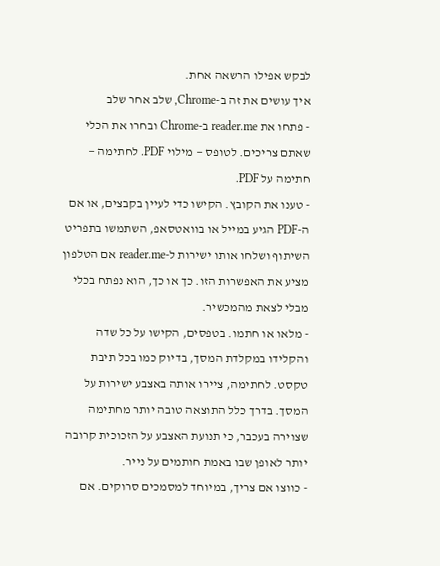לבקש אפילו הרשאה אחת.
איך עושים את זה ב-Chrome, שלב אחר שלב
- פתחו את reader.me ב-Chrome ובחרו את הכלי שאתם צריכים. לטופס — מילוי PDF. לחתימה — חתימה על PDF.
- טענו את הקובץ. הקישו כדי לעיין בקבצים, או אם ה-PDF הגיע במייל או בוואטסאפ, השתמשו בתפריט השיתוף ושלחו אותו ישירות ל-reader.me אם הטלפון מציע את האפשרות הזו. כך או כך, הוא נפתח בכלי מבלי לצאת מהמכשיר.
- מלאו או חתמו. בטפסים, הקישו על כל שדה והקלידו במקלדת המסך, בדיוק כמו בכל תיבת טקסט. לחתימה, ציירו אותה באצבע ישירות על המסך. בדרך כלל התוצאה טובה יותר מחתימה שצוירה בעכבר, כי תנועת האצבע על הזכוכית קרובה יותר לאופן שבו באמת חותמים על נייר.
- כווצו אם צריך, במיוחד למסמכים סרוקים. אם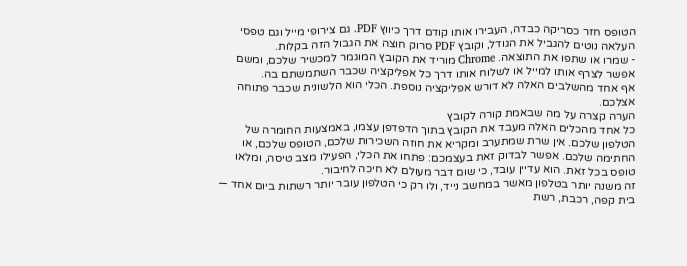הטופס חזר כסריקה כבדה, העבירו אותו קודם דרך כיווץ PDF. גם צירופי מייל וגם טפסי העלאה נוטים להגביל את הגודל, וקובץ PDF סרוק חוצה את הגבול הזה בקלות.
- שמרו או שתפו את התוצאה. Chrome מוריד את הקובץ המוגמר למכשיר שלכם, ומשם אפשר לצרף אותו למייל או לשלוח אותו דרך כל אפליקציה שכבר השתמשתם בה.
אף אחד מהשלבים האלה לא דורש אפליקציה נוספת. הכלי הוא הלשונית שכבר פתוחה אצלכם.
הערה קצרה על מה שבאמת קורה לקובץ
כל אחד מהכלים האלה מעבד את הקובץ בתוך הדפדפן עצמו, באמצעות החומרה של הטלפון שלכם. אין שרת שמתערב ומקריא את חוזה השכירות שלכם, הטופס שלכם, או החתימה שלכם. אפשר לבדוק זאת בעצמכם: פתחו את הכלי, הפעילו מצב טיסה, ומלאו טופס בכל זאת. הוא עדיין עובד, כי שום דבר מעולם לא חיכה לחיבור.
זה משנה יותר בטלפון מאשר במחשב נייד, ולו רק כי הטלפון עובר יותר רשתות ביום אחד — בית קפה, רכבת, רשת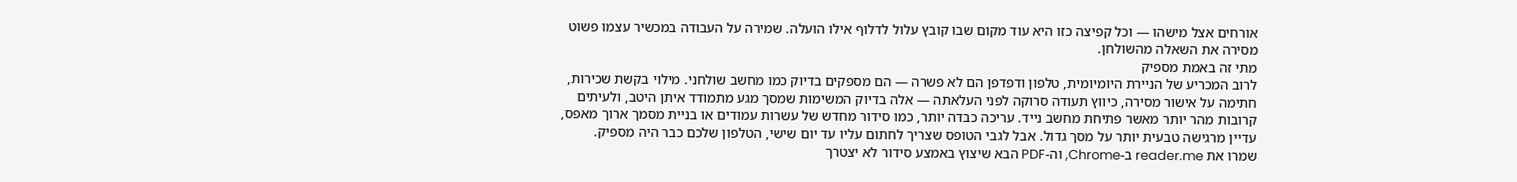אורחים אצל מישהו — וכל קפיצה כזו היא עוד מקום שבו קובץ עלול לדלוף אילו הועלה. שמירה על העבודה במכשיר עצמו פשוט מסירה את השאלה מהשולחן.
מתי זה באמת מספיק
לרוב המכריע של הניירת היומיומית, טלפון ודפדפן הם לא פשרה — הם מספקים בדיוק כמו מחשב שולחני. מילוי בקשת שכירות, חתימה על אישור מסירה, כיווץ תעודה סרוקה לפני העלאתה — אלה בדיוק המשימות שמסך מגע מתמודד איתן היטב, ולעיתים קרובות מהר יותר מאשר פתיחת מחשב נייד. עריכה כבדה יותר, כמו סידור מחדש של עשרות עמודים או בניית מסמך ארוך מאפס, עדיין מרגישה טבעית יותר על מסך גדול. אבל לגבי הטופס שצריך לחתום עליו עד יום שישי, הטלפון שלכם כבר היה מספיק.
שמרו את reader.me ב-Chrome, וה-PDF הבא שיצוץ באמצע סידור לא יצטרך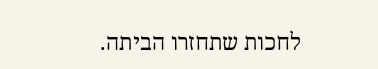לחכות שתחזרו הביתה.